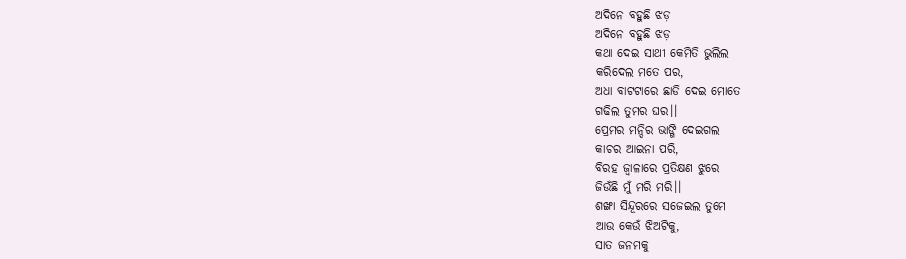ଅଦିନେ ବହୁଛି ଝଡ଼
ଅଦିନେ ବହୁଛି ଝଡ଼
କଥା ଦେଇ ସାଥୀ କେମିତି ଭୁଲିଲ
କରିଦେଲ ମତେ ପର,
ଅଧା ବାଟଟାରେ ଛାଡି ଦେଇ ମୋତେ
ଗଢିଲ ତୁମର ଘର।।
ପ୍ରେମର ମନ୍ଦିର ଭାଙ୍ଗି ଦେଇଗଲ
କାଚର ଆଇନା ପରି,
ବିରହ ଜ୍ଵାଳାରେ ପ୍ରତିକ୍ଷଣ ଝୁରେ
ଜିଉଁଛି ମୁଁ ମରି ମରି।।
ଶଙ୍ଖା ସିନ୍ଦୂରରେ ସଜେଇଲ ତୁମେ
ଆଉ କେଉଁ ଝିଅଟିକୁ,
ସାତ ଜନମକୁ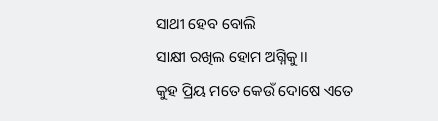ସାଥୀ ହେବ ବୋଲି
ସାକ୍ଷୀ ରଖିଲ ହୋମ ଅଗ୍ନିକୁ।।
କୁହ ପ୍ରିୟ ମତେ କେଉଁ ଦୋଷେ ଏତେ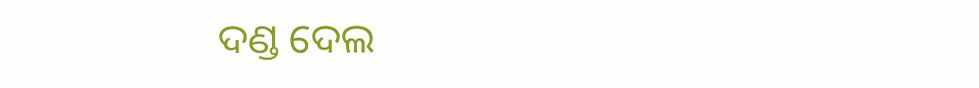ଦଣ୍ଡ ଦେଲ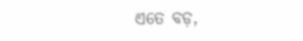ଏତେ ବଡ଼,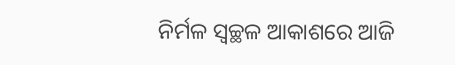ନିର୍ମଳ ସ୍ୱଚ୍ଛଳ ଆକାଶରେ ଆଜି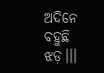ଅଦିନେ ବହୁଛି ଝଡ଼।।।